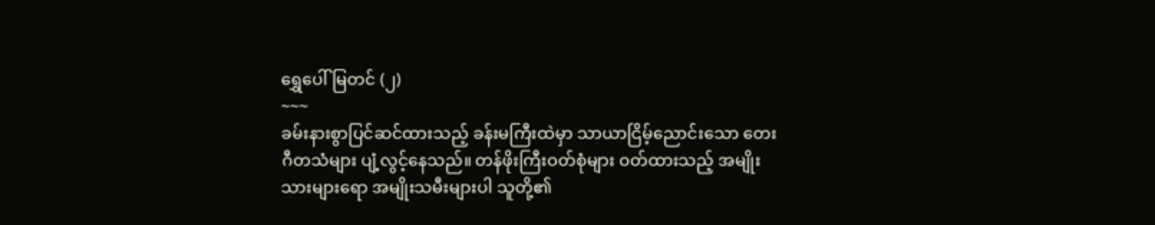ရွှေပေါ်မြတင် (၂)
~~~
ခမ်းနားစွာပြင်ဆင်ထားသည့် ခန်းမကြီးထဲမှာ သာယာငြိမ့်ညောင်းသော တေးဂီတသံများ ပျံ့လွင့်နေသည်။ တန်ဖိုးကြီးဝတ်စုံများ ဝတ်ထားသည့် အမျိုးသားများရော အမျိုးသမီးများပါ သူတို့၏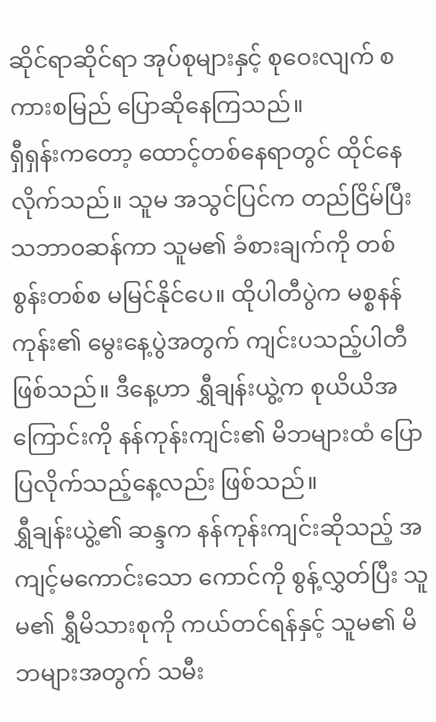ဆိုင်ရာဆိုင်ရာ အုပ်စုများနှင့် စုဝေးလျက် စကားစမြည် ပြောဆိုနေကြသည်။
ရှီရှန်းကတော့ ထောင့်တစ်နေရာတွင် ထိုင်နေလိုက်သည်။ သူမ အသွင်ပြင်က တည်ငြိမ်ပြီး သဘာ၀ဆန်ကာ သူမ၏ ခံစားချက်ကို တစ်စွန်းတစ်စ မမြင်နိုင်ပေ။ ထိုပါတီပွဲက မစ္စနန်ကုန်း၏ မွေးနေ့ပွဲအတွက် ကျင်းပသည့်ပါတီဖြစ်သည်။ ဒီနေ့ဟာ ရွှီချန်းယွဲ့က စုယိယိအကြောင်းကို နန်ကုန်းကျင်း၏ မိဘများထံ ပြောပြလိုက်သည့်နေ့လည်း ဖြစ်သည်။
ရွှီချန်းယွဲ့၏ ဆန္ဒက နန်ကုန်းကျင်းဆိုသည့် အကျင့်မကောင်းသော ကောင်ကို စွန့်လွှတ်ပြီး သူမ၏ ရွှီမိသားစုကို ကယ်တင်ရန်နှင့် သူမ၏ မိဘများအတွက် သမီး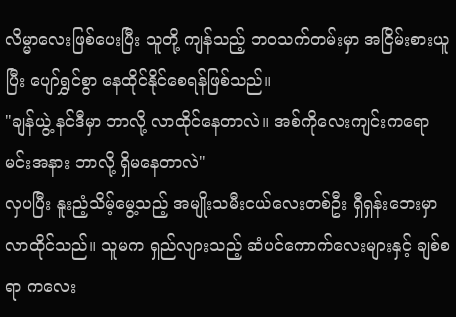လိမ္မာလေးဖြစ်ပေးပြီး သူတို့ ကျန်သည့် ဘဝသက်တမ်းမှာ အငြိမ်းစားယူပြီး ပျော်ရွှင်စွာ နေထိုင်နိုင်စေရန်ဖြစ်သည်။
"ချန်ယွဲ့ နင်ဒီမှာ ဘာလို့ လာထိုင်နေတာလဲ။ အစ်ကိုလေးကျင်းကရော မင်းအနား ဘာလို့ ရှိမနေတာလဲ"
လှပပြီး နူးညံ့သိမ့်မွေ့သည့် အမျိုးသမီးငယ်လေးတစ်ဦး ရှီရှန်းဘေးမှာ လာထိုင်သည်။ သူမက ရှည်လျားသည့် ဆံပင်ကောက်လေးများနှင့် ချစ်စရာ ကလေး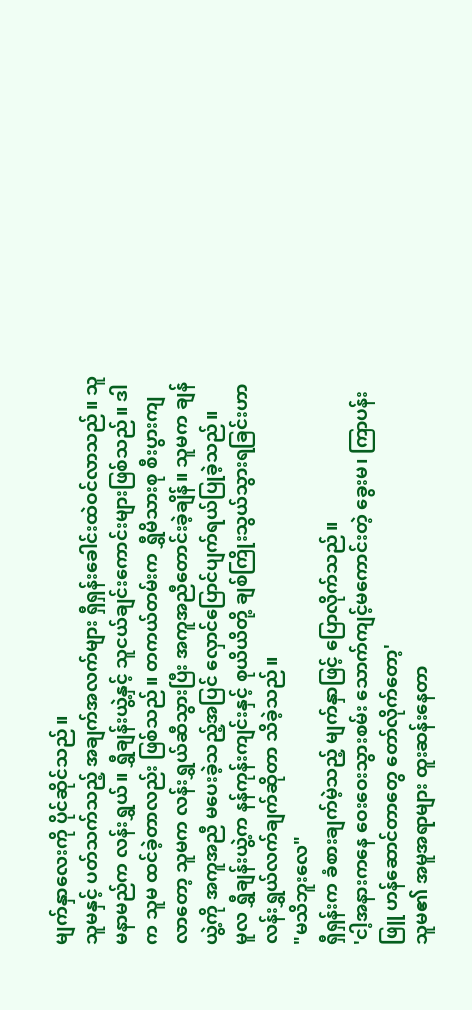မျက်နှာလေးကို ပိုင်ဆိုင်သည်။
သူမနှင့် ပတ်သက်သည့် အချက်အလက်များ ရှီရှန်းခေါင်းထဲဝင်လာသည်။ သူမနာမည်က လန်းရွှယ်။ ရွှီချန်းယွဲ့နှင့် သူငယ်ချင်းကောင်းများဖြစ်သည်။ ဒါက သူမ ထင်ခဲ့တာလည်း ဖြစ်သည်။ တကယ်တမ်းက ရွှီမိသားစု စီးပွားကျလာတော့ သူမက လန်းရွှယ်ဆီသွားပြီး အကူအညီတောင်းခဲ့ချိန်။ သူမက ချန်ယွဲ့ကို အကူအညီ မပေးခဲ့သည့်အပြင် လှောင်ပြောင်ပျက်ရယ်ပြုခဲ့သည်။
မူလ ရွှီချန်းယွဲ့က နန်ကုန်းကျင်းနှင့် စုယိယိတို့ ချစ်ကြိုးသွယ်သွားရခြင်းဟာ လန်းရွှယ်လက်ချက်ဆိုတာ သိခဲ့သည်။
"မသိဘူးလေ"
ရှီရှန်းက ခံစားချက်မဲ့သည့် မျက်နှာဖြင့် ပြောလိုက်သည်။
'ငါ့အနားကနေ ဝေးဝေးသွားစမ်း သောက်ကျင့်မကောင်းတဲ့ ခွေးမ၊ ကြာပန်းဖြူ ဟန်ဆောင်တာတွေ တော်လိုက်တော့'
သူမ၏ အမူအရာများ ထူးဆန်းနေတာ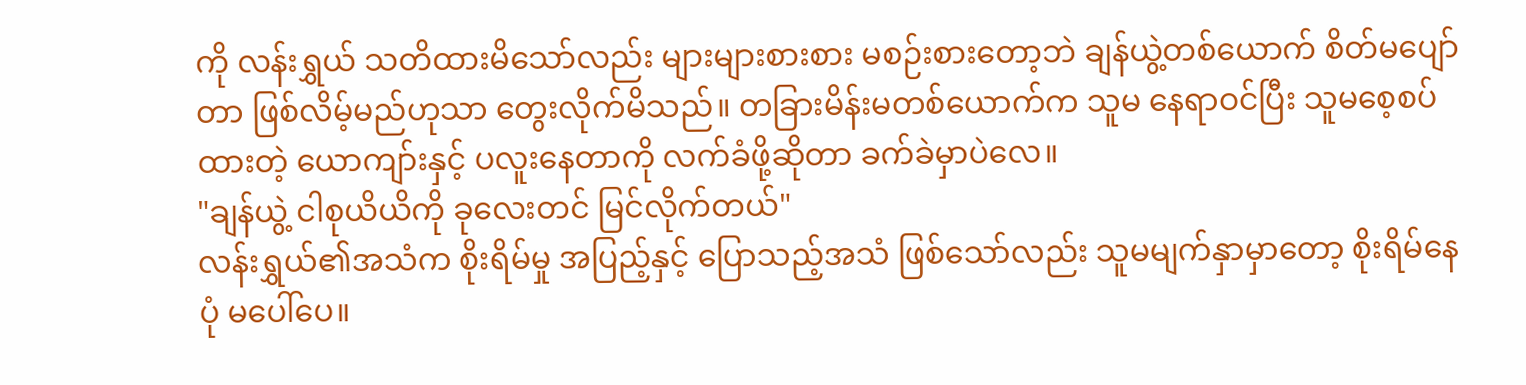ကို လန်းရွှယ် သတိထားမိသော်လည်း များများစားစား မစဉ်းစားတော့ဘဲ ချန်ယွဲ့တစ်ယောက် စိတ်မပျော်တာ ဖြစ်လိမ့်မည်ဟုသာ တွေးလိုက်မိသည်။ တခြားမိန်းမတစ်ယောက်က သူမ နေရာဝင်ပြီး သူမစေ့စပ်ထားတဲ့ ယောကျာ်းနှင့် ပလူးနေတာကို လက်ခံဖို့ဆိုတာ ခက်ခဲမှာပဲလေ။
"ချန်ယွဲ့ ငါစုယိယိကို ခုလေးတင် မြင်လိုက်တယ်"
လန်းရွှယ်၏အသံက စိုးရိမ်မှု အပြည့်နှင့် ပြောသည့်အသံ ဖြစ်သော်လည်း သူမမျက်နှာမှာတော့ စိုးရိမ်နေပုံ မပေါ်ပေ။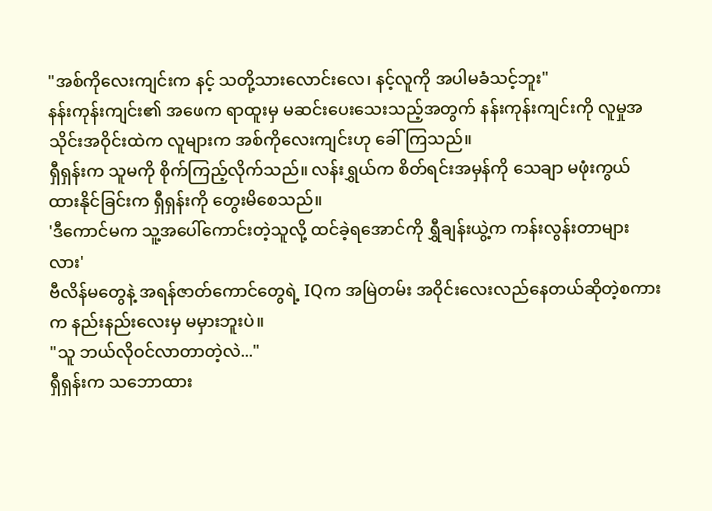"အစ်ကိုလေးကျင်းက နင့် သတို့သားလောင်းလေ၊ နင့်လူကို အပါမခံသင့်ဘူး"
နန်းကုန်းကျင်း၏ အဖေက ရာထူးမှ မဆင်းပေးသေးသည့်အတွက် နန်းကုန်းကျင်းကို လူမှုအသိုင်းအဝိုင်းထဲက လူများက အစ်ကိုလေးကျင်းဟု ခေါ်ကြသည်။
ရှီရှန်းက သူမကို စိုက်ကြည့်လိုက်သည်။ လန်းရွှယ်က စိတ်ရင်းအမှန်ကို သေချာ မဖုံးကွယ်ထားနိုင်ခြင်းက ရှီရှန်းကို တွေးမိစေသည်။
'ဒီကောင်မက သူ့အပေါ်ကောင်းတဲ့သူလို့ ထင်ခဲ့ရအောင်ကို ရွှီချန်းယွဲ့က ကန်းလွန်းတာများလား'
ဗီလိန်မတွေနဲ့ အရန်ဇာတ်ကောင်တွေရဲ့ IQက အမြဲတမ်း အဝိုင်းလေးလည်နေတယ်ဆိုတဲ့စကားက နည်းနည်းလေးမှ မမှားဘူးပဲ။
"သူ ဘယ်လိုဝင်လာတာတဲ့လဲ..."
ရှီရှန်းက သဘောထား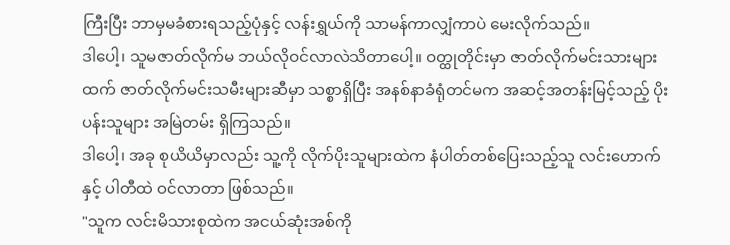ကြီးပြီး ဘာမှမခံစားရသည့်ပုံနှင့် လန်းရွှယ်ကို သာမန်ကာလျှံကာပဲ မေးလိုက်သည်။
ဒါပေါ့၊ သူမဇာတ်လိုက်မ ဘယ်လိုဝင်လာလဲသိတာပေါ့။ ဝတ္ထုတိုင်းမှာ ဇာတ်လိုက်မင်းသားများထက် ဇာတ်လိုက်မင်းသမီးများဆီမှာ သစ္စာရှိပြီး အနစ်နာခံရုံတင်မက အဆင့်အတန်းမြင့်သည့် ပိုးပန်းသူများ အမြဲတမ်း ရှိကြသည်။
ဒါပေါ့၊ အခု စုယိယိမှာလည်း သူ့ကို လိုက်ပိုးသူများထဲက နံပါတ်တစ်ပြေးသည့်သူ လင်းဟောက်နှင့် ပါတီထဲ ဝင်လာတာ ဖြစ်သည်။
"သူက လင်းမိသားစုထဲက အငယ်ဆုံးအစ်ကို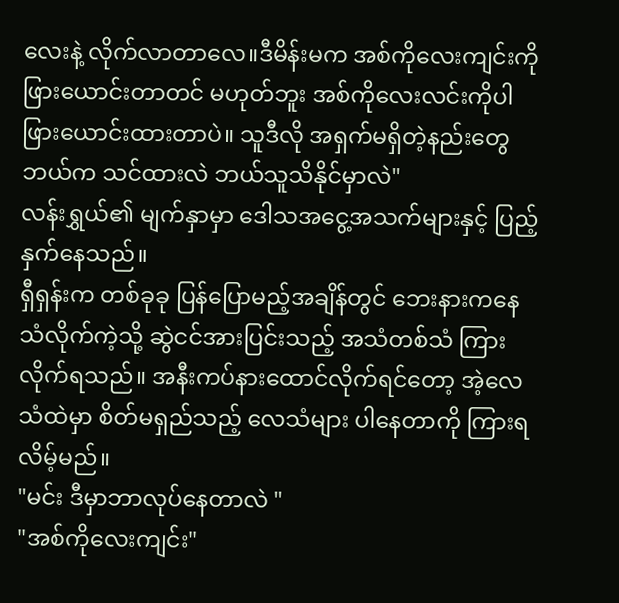လေးနဲ့ လိုက်လာတာလေ။ဒီမိန်းမက အစ်ကိုလေးကျင်းကို ဖြားယောင်းတာတင် မဟုတ်ဘူး အစ်ကိုလေးလင်းကိုပါ ဖြားယောင်းထားတာပဲ။ သူဒီလို အရှက်မရှိတဲ့နည်းတွေ ဘယ်က သင်ထားလဲ ဘယ်သူသိနိုင်မှာလဲ"
လန်းရွှယ်၏ မျက်နှာမှာ ဒေါသအငွေ့အသက်များနှင့် ပြည့်နှက်နေသည်။
ရှီရှန်းက တစ်ခုခု ပြန်ပြောမည့်အချိန်တွင် ဘေးနားကနေ သံလိုက်ကဲ့သို့ ဆွဲငင်အားပြင်းသည့် အသံတစ်သံ ကြားလိုက်ရသည်။ အနီးကပ်နားထောင်လိုက်ရင်တော့ အဲ့လေသံထဲမှာ စိတ်မရှည်သည့် လေသံများ ပါနေတာကို ကြားရလိမ့်မည်။
"မင်း ဒီမှာဘာလုပ်နေတာလဲ "
"အစ်ကိုလေးကျင်း"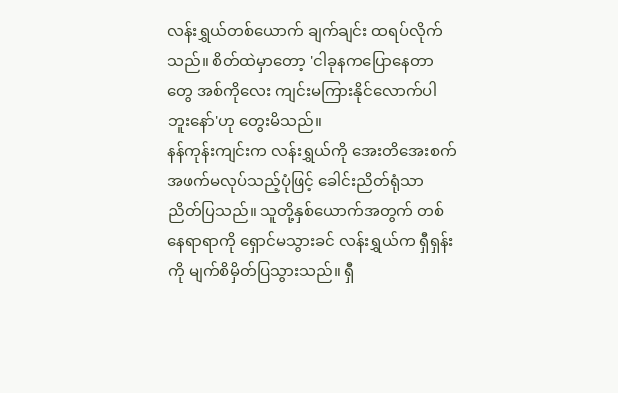လန်းရွှယ်တစ်ယောက် ချက်ချင်း ထရပ်လိုက်သည်။ စိတ်ထဲမှာတော့ 'ငါခုနကပြောနေတာတွေ အစ်ကိုလေး ကျင်းမကြားနိုင်လောက်ပါဘူးနော်'ဟု တွေးမိသည်။
နန်ကုန်းကျင်းက လန်းရွှယ်ကို အေးတိအေးစက် အဖက်မလုပ်သည့်ပုံဖြင့် ခေါင်းညိတ်ရုံသာ ညိတ်ပြသည်။ သူတို့နှစ်ယောက်အတွက် တစ်နေရာရာကို ရှောင်မသွားခင် လန်းရွှယ်က ရှီရှန်းကို မျက်စိမှိတ်ပြသွားသည်။ ရှီ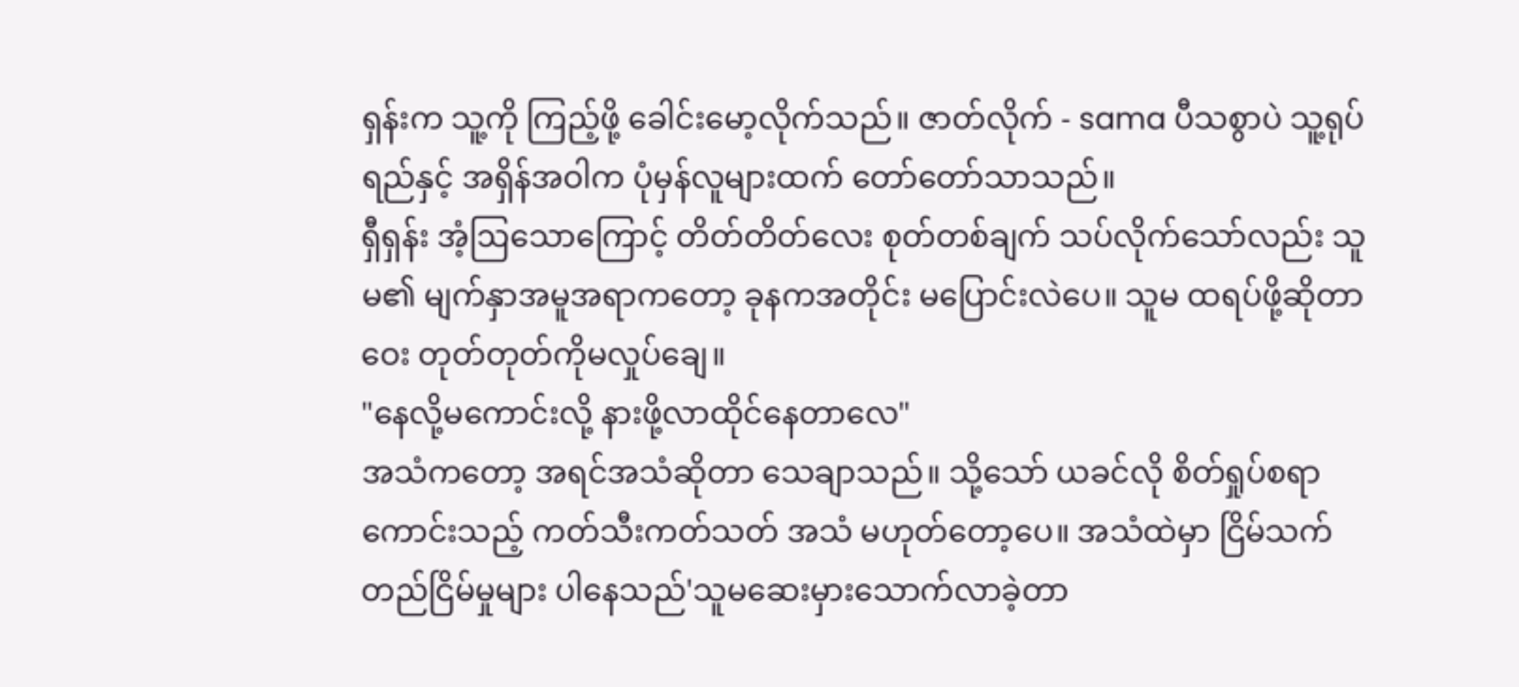ရှန်းက သူ့ကို ကြည့်ဖို့ ခေါင်းမော့လိုက်သည်။ ဇာတ်လိုက် - sama ပီသစွာပဲ သူ့ရုပ်ရည်နှင့် အရှိန်အဝါက ပုံမှန်လူများထက် တော်တော်သာသည်။
ရှီရှန်း အံ့ဩသောကြောင့် တိတ်တိတ်လေး စုတ်တစ်ချက် သပ်လိုက်သော်လည်း သူမ၏ မျက်နှာအမူအရာကတော့ ခုနကအတိုင်း မပြောင်းလဲပေ။ သူမ ထရပ်ဖို့ဆိုတာဝေး တုတ်တုတ်ကိုမလှုပ်ချေ။
"နေလို့မကောင်းလို့ နားဖို့လာထိုင်နေတာလေ"
အသံကတော့ အရင်အသံဆိုတာ သေချာသည်။ သို့သော် ယခင်လို စိတ်ရှုပ်စရာကောင်းသည့် ကတ်သီးကတ်သတ် အသံ မဟုတ်တော့ပေ။ အသံထဲမှာ ငြိမ်သက်တည်ငြိမ်မှုများ ပါနေသည်'သူမဆေးမှားသောက်လာခဲ့တာ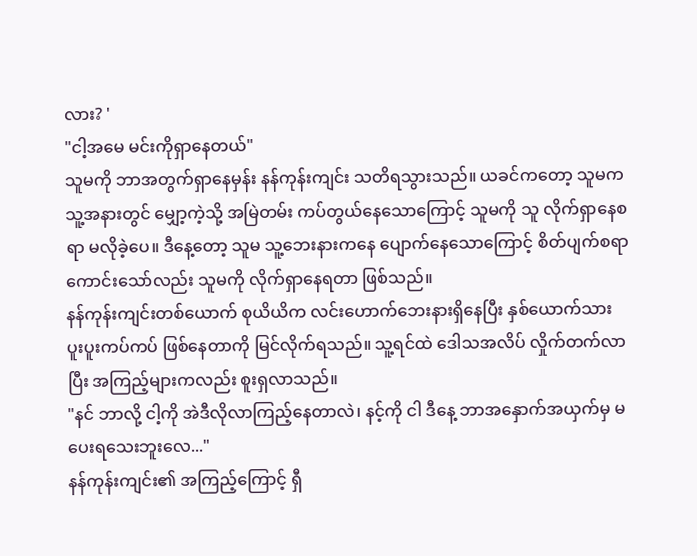လား? '
"ငါ့အမေ မင်းကိုရှာနေတယ်"
သူမကို ဘာအတွက်ရှာနေမှန်း နန်ကုန်းကျင်း သတိရသွားသည်။ ယခင်ကတော့ သူမက သူ့အနားတွင် မျှော့ကဲ့သို့ အမြဲတမ်း ကပ်တွယ်နေသောကြောင့် သူမကို သူ လိုက်ရှာနေစရာ မလိုခဲ့ပေ။ ဒီနေ့တော့ သူမ သူ့ဘေးနားကနေ ပျောက်နေသောကြောင့် စိတ်ပျက်စရာကောင်းသော်လည်း သူမကို လိုက်ရှာနေရတာ ဖြစ်သည်။
နန်ကုန်းကျင်းတစ်ယောက် စုယိယိက လင်းဟောက်ဘေးနားရှိနေပြီး နှစ်ယောက်သား ပူးပူးကပ်ကပ် ဖြစ်နေတာကို မြင်လိုက်ရသည်။ သူ့ရင်ထဲ ဒေါသအလိပ် လှိုက်တက်လာပြီး အကြည့်များကလည်း စူးရှလာသည်။
"နင် ဘာလို့ ငါ့ကို အဲဒီလိုလာကြည့်နေတာလဲ၊ နင့်ကို ငါ ဒီနေ့ ဘာအနှောက်အယှက်မှ မပေးရသေးဘူးလေ..."
နန်ကုန်းကျင်း၏ အကြည့်ကြောင့် ရှီ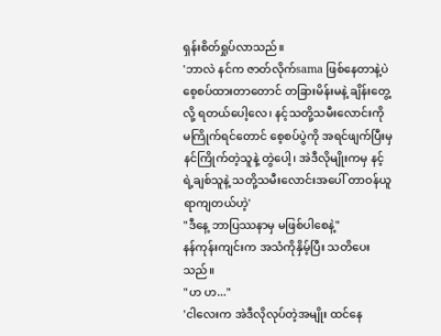ရှန်းစိတ်ရှုပ်လာသည်။
'ဘာလဲ နင်က ဇာတ်လိုက်sama ဖြစ်နေတာနဲ့ပဲ စေ့စပ်ထားတာတောင် တခြားမိန်းမနဲ့ ချိန်းတွေ့လို့ ရတယ်ပေါ့လေ၊ နင့်သတို့သမီးလောင်းကို မကြိုက်ရင်တောင် စေ့စပ်ပွဲကို အရင်ဖျက်ပြီးမှ နင်ကြိုက်တဲ့သူနဲ့ တွဲပေါ့၊ အဲဒီလိုမျိုးကမှ နင့်ရဲ့ချစ်သူနဲ့ သတို့သမီးလောင်းအပေါ် တာဝန်ယူရာကျတယ်ဟဲ့'
"ဒီနေ့ ဘာပြဿနာမှ မဖြစ်ပါစေနဲ့"
နန်ကုန်းကျင်းက အသံကိုနှိမ့်ပြီး သတိပေးသည်။
"ဟ ဟ..."
'ငါလေးက အဲဒီလိုလုပ်တဲ့အမျိုး ထင်နေ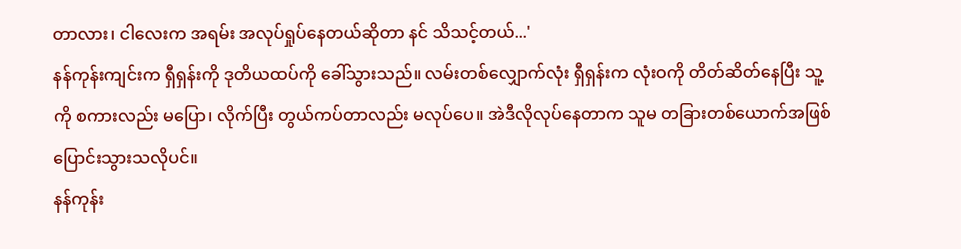တာလား၊ ငါလေးက အရမ်း အလုပ်ရှုပ်နေတယ်ဆိုတာ နင် သိသင့်တယ်...'
နန်ကုန်းကျင်းက ရှီရှန်းကို ဒုတိယထပ်ကို ခေါ်သွားသည်။ လမ်းတစ်လျှောက်လုံး ရှီရှန်းက လုံးဝကို တိတ်ဆိတ်နေပြီး သူ့ကို စကားလည်း မပြော၊ လိုက်ပြီး တွယ်ကပ်တာလည်း မလုပ်ပေ။ အဲဒီလိုလုပ်နေတာက သူမ တခြားတစ်ယောက်အဖြစ် ပြောင်းသွားသလိုပင်။
နန်ကုန်း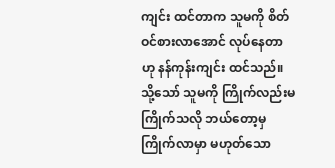ကျင်း ထင်တာက သူမကို စိတ်ဝင်စားလာအောင် လုပ်နေတာဟု နန်ကုန်းကျင်း ထင်သည်။ သို့သော် သူမကို ကြိုက်လည်းမကြိုက်သလို ဘယ်တော့မှကြိုက်လာမှာ မဟုတ်သော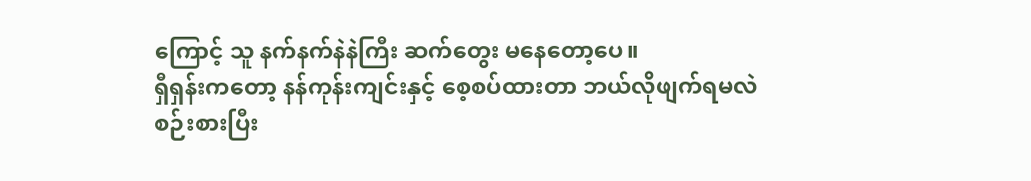ကြောင့် သူ နက်နက်နဲနဲကြီး ဆက်တွေး မနေတော့ပေ။
ရှီရှန်းကတော့ နန်ကုန်းကျင်းနှင့် စေ့စပ်ထားတာ ဘယ်လိုဖျက်ရမလဲ စဉ်းစားပြီး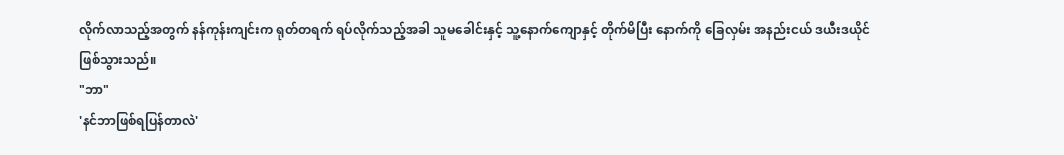လိုက်လာသည့်အတွက် နန်ကုန်းကျင်းက ရုတ်တရက် ရပ်လိုက်သည့်အခါ သူမခေါင်းနှင့် သူ့နောက်ကျောနှင့် တိုက်မိပြီး နောက်ကို ခြေလှမ်း အနည်းငယ် ဒယီးဒယိုင်ဖြစ်သွားသည်။
"ဘာ"
'နင်ဘာဖြစ်ရပြန်တာလဲ'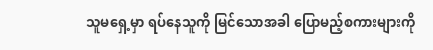သူမရှေ့မှာ ရပ်နေသူကို မြင်သောအခါ ပြောမည့်စကားများကို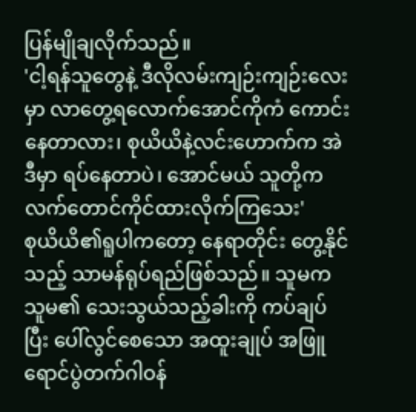ပြန်မျိုချလိုက်သည်။
'ငါ့ရန်သူတွေနဲ့ ဒီလိုလမ်းကျဉ်းကျဉ်းလေးမှာ လာတွေ့ရလောက်အောင်ကိုကံ ကောင်းနေတာလား၊ စုယိယိနဲ့လင်းဟောက်က အဲဒီမှာ ရပ်နေတာပဲ၊ အောင်မယ် သူတို့က လက်တောင်ကိုင်ထားလိုက်ကြသေး'
စုယိယိ၏ရူပါကတော့ နေရာတိုင်း တွေ့နိုင်သည့် သာမန်ရုပ်ရည်ဖြစ်သည်။ သူမက သူမ၏ သေးသွယ်သည့်ခါးကို ကပ်ချပ်ပြီး ပေါ်လွင်စေသော အထူးချုပ် အဖြူရောင်ပွဲတက်ဂါဝန်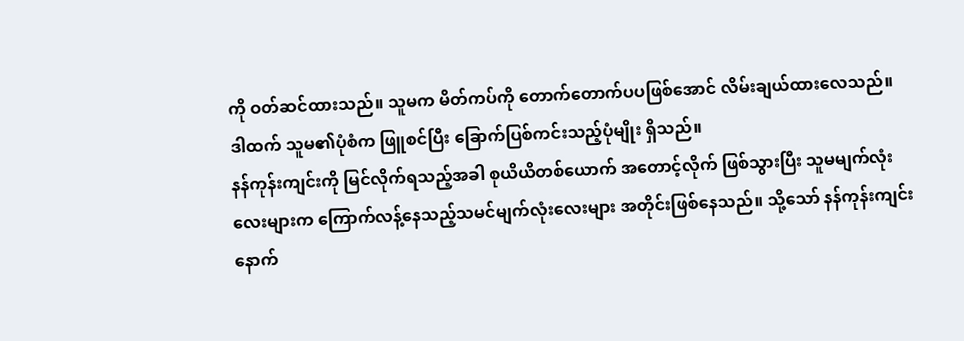ကို ဝတ်ဆင်ထားသည်။ သူမက မိတ်ကပ်ကို တောက်တောက်ပပဖြစ်အောင် လိမ်းချယ်ထားလေသည်။ ဒါထက် သူမ၏ပုံစံက ဖြူစင်ပြီး ခြောက်ပြစ်ကင်းသည့်ပုံမျိုး ရှိသည်။
နန်ကုန်းကျင်းကို မြင်လိုက်ရသည့်အခါ စုယိယိတစ်ယောက် အတောင့်လိုက် ဖြစ်သွားပြီး သူမမျက်လုံးလေးများက ကြောက်လန့်နေသည့်သမင်မျက်လုံးလေးများ အတိုင်းဖြစ်နေသည်။ သို့သော် နန်ကုန်းကျင်းနောက်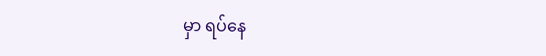မှာ ရပ်နေ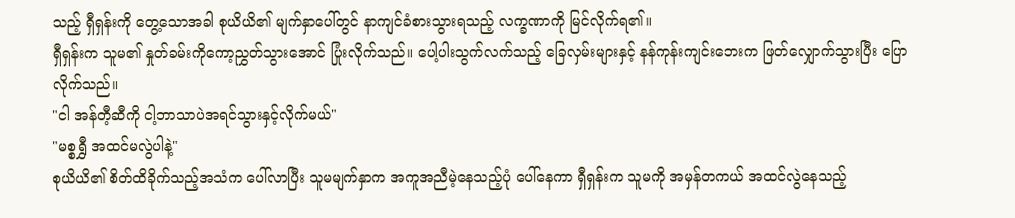သည့် ရှီရှန်းကို တွေ့သောအခါ စုယိယိ၏ မျက်နှာပေါ်တွင် နာကျင်ခံစားသွားရသည့် လက္ခဏာကို မြင်လိုက်ရ၏။
ရှီရှန်းက သူမ၏ နှုတ်ခမ်းကိုကော့ညွှတ်သွားအောင် ပြုံးလိုက်သည်။ ပေါ့ပါးသွက်လက်သည့် ခြေလှမ်းများနှင့် နန်ကုန်းကျင်းဘေးက ဖြတ်လျှောက်သွားပြီး ပြောလိုက်သည်။
"ငါ အန်တီ့ဆီကို ငါ့ဘာသာပဲအရင်သွားနှင့်လိုက်မယ်"
"မစ္စရွှီ အထင်မလွဲပါနဲ့"
စုယိယိ၏ စိတ်ထိခိုက်သည့်အသံက ပေါ်လာပြီး သူမမျက်နှာက အကူအညီမဲ့နေသည့်ပုံ ပေါ်နေကာ ရှီရှန်းက သူမကို အမှန်တကယ် အထင်လွဲနေသည့်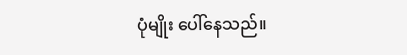ပုံမျိုး ပေါ်နေသည်။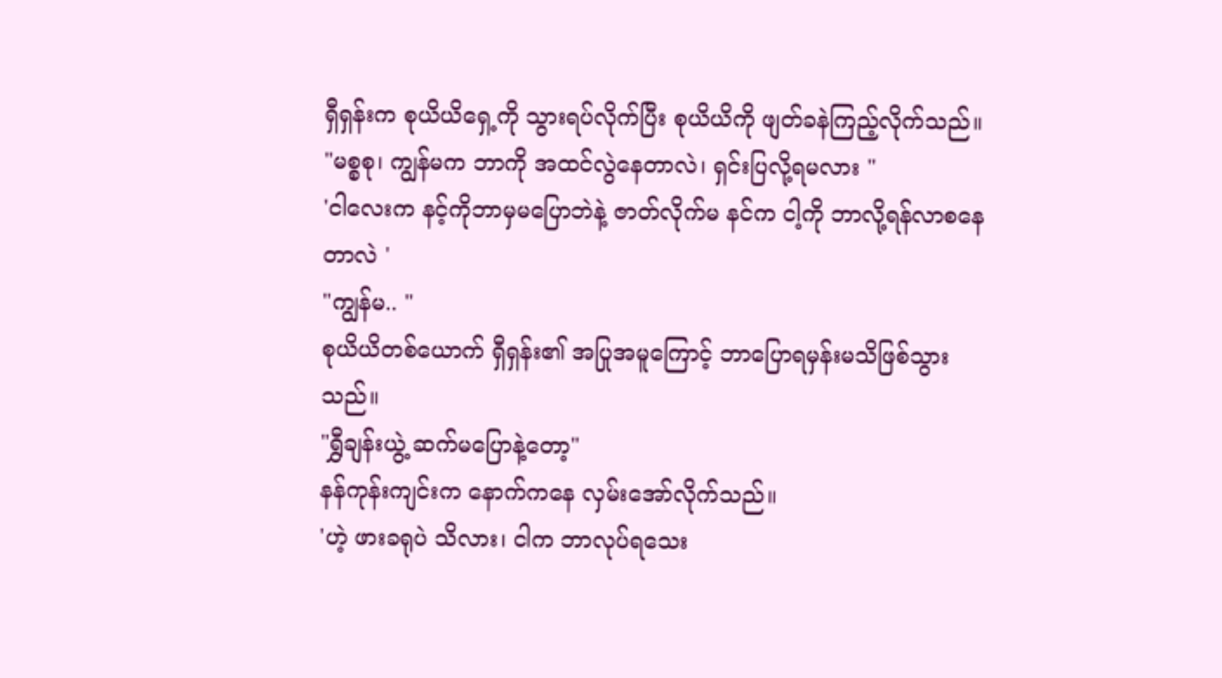ရှီရှန်းက စုယိယိရှေ့ကို သွားရပ်လိုက်ပြီး စုယိယိကို ဖျတ်ခနဲကြည့်လိုက်သည်။
"မစ္စစု၊ ကျွန်မက ဘာကို အထင်လွဲနေတာလဲ၊ ရှင်းပြလို့ရမလား "
'ငါလေးက နင့်ကိုဘာမှမပြောဘဲနဲ့ ဇာတ်လိုက်မ နင်က ငါ့ကို ဘာလို့ရန်လာစနေတာလဲ '
"ကျွန်မ.. "
စုယိယိတစ်ယောက် ရှီရှန်း၏ အပြုအမူကြောင့် ဘာပြောရမှန်းမသိဖြစ်သွားသည်။
"ရွှီချန်းယွဲ့ ဆက်မပြောနဲ့တော့"
နန်ကုန်းကျင်းက နောက်ကနေ လှမ်းအော်လိုက်သည်။
'ဟဲ့ ဖားခရုပဲ သိလား၊ ငါက ဘာလုပ်ရသေး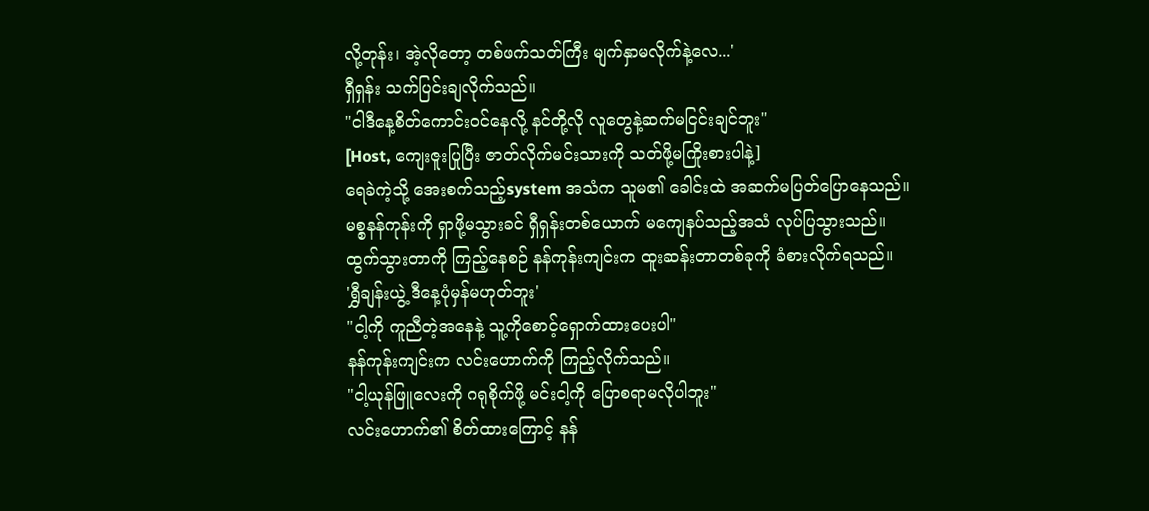လို့တုန်း၊ အဲ့လိုတော့ တစ်ဖက်သတ်ကြီး မျက်နှာမလိုက်နဲ့လေ...'
ရှီရှန်း သက်ပြင်းချလိုက်သည်။
"ငါဒီနေ့စိတ်ကောင်းဝင်နေလို့ နင်တို့လို လူတွေနဲ့ဆက်မငြင်းချင်ဘူး"
[Host, ကျေးဇူးပြုပြီး ဇာတ်လိုက်မင်းသားကို သတ်ဖို့မကြိုးစားပါနဲ့]
ရေခဲကဲ့သို့ အေးစက်သည့်system အသံက သူမ၏ ခေါင်းထဲ အဆက်မပြတ်ပြောနေသည်။
မစ္စနန်ကုန်းကို ရှာဖို့မသွားခင် ရှီရှန်းတစ်ယောက် မကျေနပ်သည့်အသံ လုပ်ပြသွားသည်။
ထွက်သွားတာကို ကြည့်နေစဉ် နန်ကုန်းကျင်းက ထူးဆန်းတာတစ်ခုကို ခံစားလိုက်ရသည်။
'ရွှီချန်းယွဲ့ ဒီနေ့ပုံမှန်မဟုတ်ဘူး'
"ငါ့ကို ကူညီတဲ့အနေနဲ့ သူ့ကိုစောင့်ရှောက်ထားပေးပါ"
နန်ကုန်းကျင်းက လင်းဟောက်ကို ကြည့်လိုက်သည်။
"ငါ့ယုန်ဖြူလေးကို ဂရုစိုက်ဖို့ မင်းငါ့ကို ပြောစရာမလိုပါဘူး"
လင်းဟောက်၏ စိတ်ထားကြောင့် နန်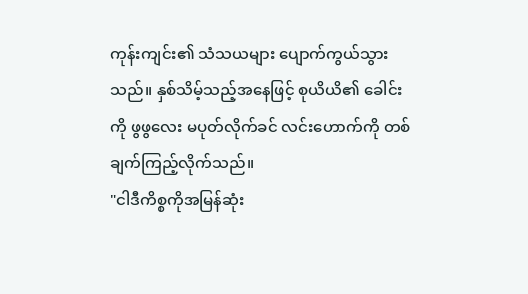ကုန်းကျင်း၏ သံသယများ ပျောက်ကွယ်သွားသည်။ နှစ်သိမ့်သည့်အနေဖြင့် စုယိယိ၏ ခေါင်းကို ဖွဖွလေး မပုတ်လိုက်ခင် လင်းဟောက်ကို တစ်ချက်ကြည့်လိုက်သည်။
"ငါဒီကိစ္စကိုအမြန်ဆုံး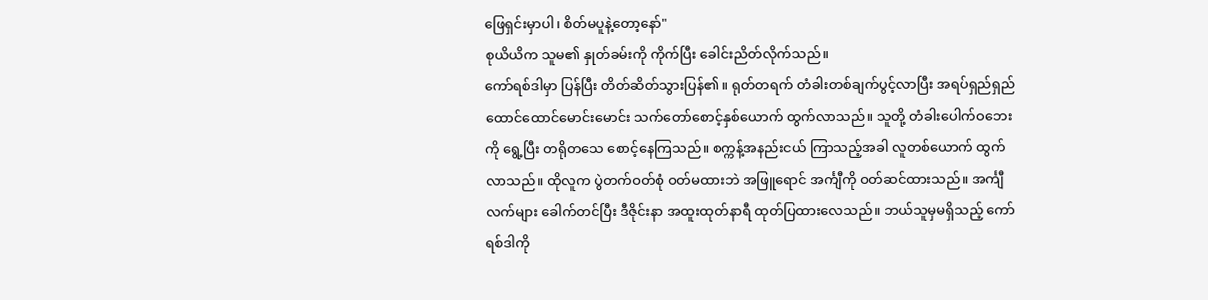ဖြေရှင်းမှာပါ၊ စိတ်မပူနဲ့တော့နော်"
စုယိယိက သူမ၏ နှုတ်ခမ်းကို ကိုက်ပြီး ခေါင်းညိတ်လိုက်သည်။
ကော်ရစ်ဒါမှာ ပြန်ပြီး တိတ်ဆိတ်သွားပြန်၏။ ရုတ်တရက် တံခါးတစ်ချက်ပွင့်လာပြီး အရပ်ရှည်ရှည် ထောင်ထောင်မောင်းမောင်း သက်တော်စောင့်နှစ်ယောက် ထွက်လာသည်။ သူတို့ တံခါးပေါက်ဝဘေးကို ရွေ့ပြီး တရိုတသေ စောင့်နေကြသည်။ စက္ကန့်အနည်းငယ် ကြာသည့်အခါ လူတစ်ယောက် ထွက်လာသည်။ ထိုလူက ပွဲတက်ဝတ်စုံ ဝတ်မထားဘဲ အဖြူရောင် အင်္ကျီကို ဝတ်ဆင်ထားသည်။ အင်္ကျီလက်များ ခေါက်တင်ပြီး ဒီဇိုင်းနာ အထူးထုတ်နာရီ ထုတ်ပြထားလေသည်။ ဘယ်သူမှမရှိသည့် ကော်ရစ်ဒါကို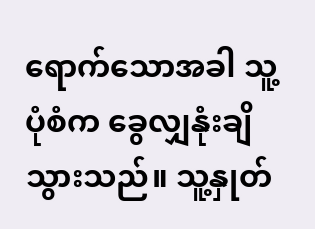ရောက်သောအခါ သူ့ပုံစံက ခွေလျှနုံးချိသွားသည်။ သူ့နှုတ်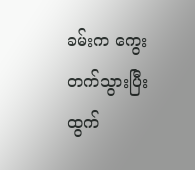ခမ်းက ကွေးတက်သွားပြီး ထွက်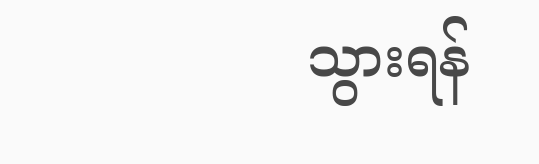သွားရန်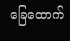ခြေထောက်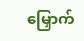မြှောက်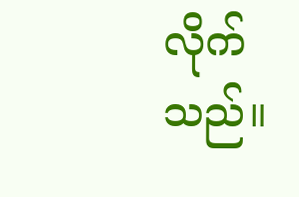လိုက်သည်။